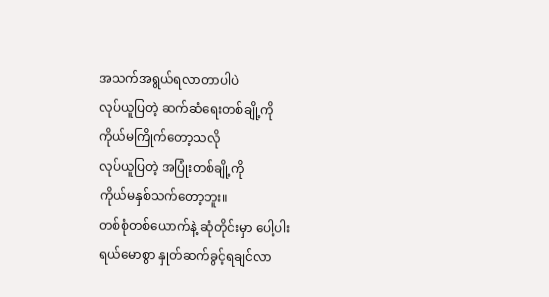အသက်အရွယ်ရလာတာပါပဲ
လုပ်ယူပြတဲ့ ဆက်ဆံရေးတစ်ချို့ကို
ကိုယ်မကြိုက်တော့သလို
လုပ်ယူပြတဲ့ အပြုံးတစ်ချို့ကို
ကိုယ်မနှစ်သက်တော့ဘူး။
တစ်စုံတစ်ယောက်နဲ့ ဆုံတိုင်းမှာ ပေါ့ပါး
ရယ်မောစွာ နှုတ်ဆက်ခွင့်ရချင်လာ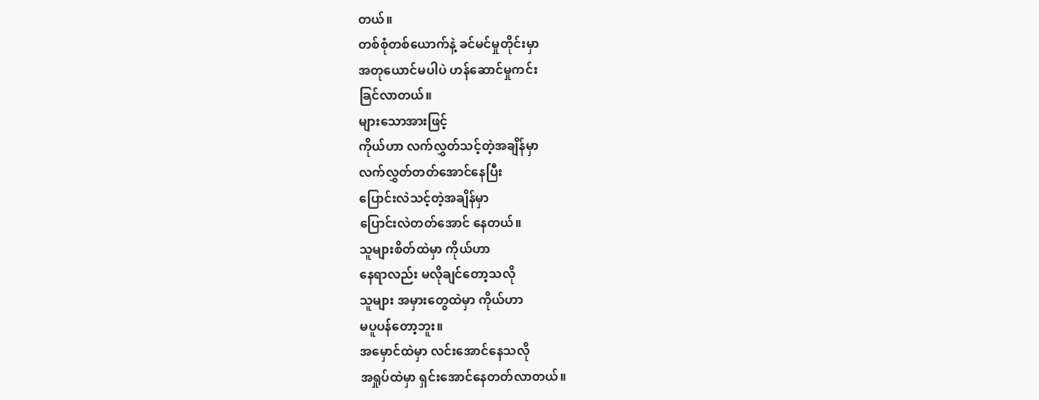တယ်။
တစ်စုံတစ်ယောက်နဲ့ ခင်မင်မှုတိုင်းမှာ
အတုယောင်မပါပဲ ဟန်ဆောင်မှုကင်း
ခြင်လာတယ်။
များသောအားဖြင့်
ကိုယ်ဟာ လက်လွှတ်သင့်တဲ့အချိန်မှာ
လက်လွှတ်တတ်အောင်နေပြီး
ပြောင်းလဲသင့်တဲ့အချိန်မှာ
ပြောင်းလဲတတ်အောင် နေတယ်။
သူများစိတ်ထဲမှာ ကိုယ်ဟာ
နေရာလည်း မလိုချင်တော့သလို
သူများ အမှားတွေထဲမှာ ကိုယ်ဟာ
မပူပန်တော့ဘူး။
အမှောင်ထဲမှာ လင်းအောင်နေသလို
အရှုပ်ထဲမှာ ရှင်းအောင်နေတတ်လာတယ်။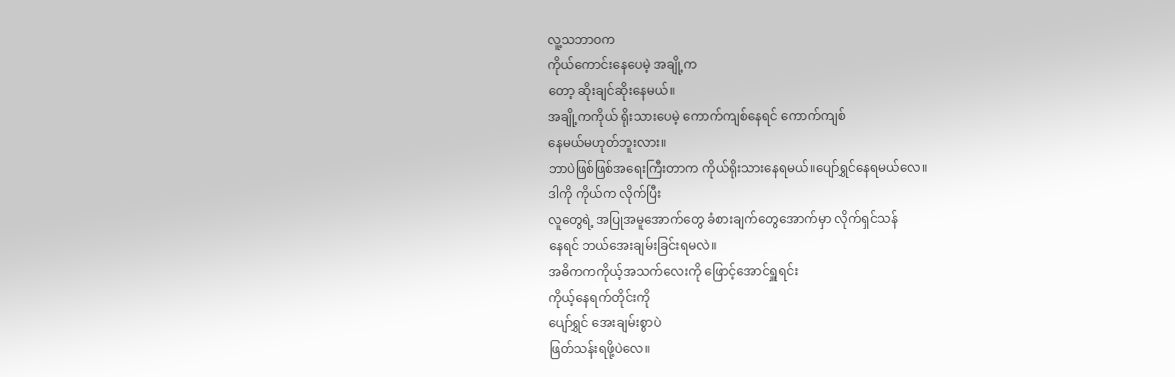လူ့သဘာဝက
ကိုယ်ကောင်းနေပေမဲ့ အချို့က
တော့ ဆိုးချင်ဆိုးနေမယ်။
အချို့ကကိုယ် ရိုးသားပေမဲ့ ကောက်ကျစ်နေရင် ကောက်ကျစ်
နေမယ်မဟုတ်ဘူးလား။
ဘာပဲဖြစ်ဖြစ်အရေးကြီးတာက ကိုယ်ရိုးသားနေရမယ်။ပျော်ရွှင်နေရမယ်လေ။
ဒါကို ကိုယ်က လိုက်ပြီး
လူတွေရဲ့ အပြုအမူအောက်တွေ ခံစားချက်တွေအောက်မှာ လိုက်ရှင်သန်
နေရင် ဘယ်အေးချမ်းခြင်းရမလဲ။
အဓိကကကိုယ့်အသက်လေးကို ဖြောင့်အောင်ရှူရင်း
ကိုယ့်နေရက်တိုင်းကို
ပျော်ရွှင် အေးချမ်းစွာပဲ
ဖြတ်သန်းရဖို့ပဲလေ။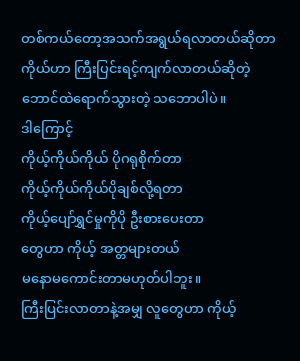တစ်ကယ်တော့အသက်အရွယ်ရလာတယ်ဆိုတာ ကိုယ်ဟာ ကြီးပြင်းရင့်ကျက်လာတယ်ဆိုတဲ့ ဘောင်ထဲရောက်သွားတဲ့ သဘောပါပဲ။
ဒါကြောင့်
ကိုယ့်ကိုယ်ကိုယ် ပိုဂရုစိုက်တာ
ကိုယ့်ကိုယ်ကိုယ်ပိုချစ်လို့ရတာ
ကိုယ့်ပျော်ရွှင်မှုကိုပို ဦးစားပေးတာ
တွေဟာ ကိုယ့် အတ္တများတယ်
မနောမကောင်းတာမဟုတ်ပါဘူး။
ကြီးပြင်းလာတာနဲ့အမျှ လူတွေဟာ ကိုယ့်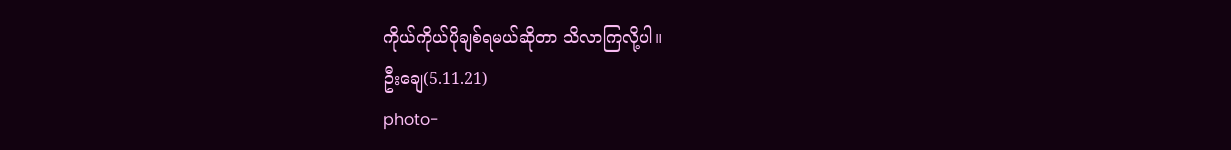ကိုယ်ကိုယ်ပိုချစ်ရမယ်ဆိုတာ သိလာကြလို့ပါ။
ဦးချေ(5.11.21)
photo-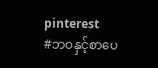pinterest
#ဘဝနှင့်စာပေ